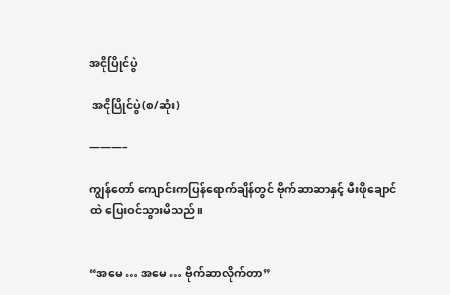အငိုပြိုင်ပွဲ

 အငိုပြိုင်ပွဲ(စ/ဆုံး)

———–

ကျွန်တော် ကျောင်းကပြန်ရောက်ချိန်တွင် ဗိုက်ဆာဆာနှင့် မီးဖိုချောင်ထဲ ပြေးဝင်သွားမိသည်။


“အမေ … အမေ … ဗိုက်ဆာလိုက်တာ”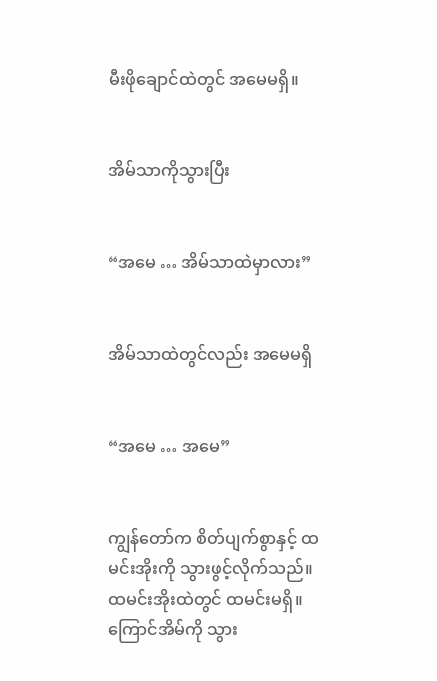မီးဖိုချောင်ထဲတွင် အမေမရှိ။


အိမ်သာကိုသွားပြီး


“အမေ … အိမ်သာထဲမှာလား”


အိမ်သာထဲတွင်လည်း အမေမရှိ


“အမေ … အမေ”


ကျွန်တော်က စိတ်ပျက်စွာနှင့် ထမင်းအိုးကို သွားဖွင့်လိုက်သည်။ ထမင်းအိုးထဲတွင် ထမင်းမရှိ။ ကြောင်အိမ်ကို သွား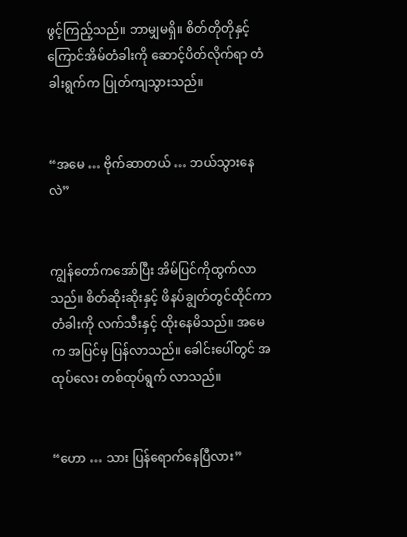ဖွင့်ကြည့်သည်။ ဘာမျှမရှိ။ စိတ်တိုတိုနှင့် ကြောင်အိမ်တံခါးကို ဆောင့်ပိတ်လိုက်ရာ တံခါးရွက်က ပြုတ်ကျသွားသည်။


“အမေ … ဗိုက်ဆာတယ် … ဘယ်သွားနေလဲ”


ကျွန်တော်ကအော်ပြီး အိမ်ပြင်ကိုထွက်လာသည်။ စိတ်ဆိုးဆိုးနှင့် ဖိနပ်ချွတ်တွင်ထိုင်ကာ တံခါးကို လက်သီးနှင့် ထိုးနေမိသည်။ အမေက အပြင်မှ ပြန်လာသည်။ ခေါင်းပေါ်တွင် အထုပ်လေး တစ်ထုပ်ရွက် လာသည်။


“ဟော … သား ပြန်ရောက်နေပြီလား”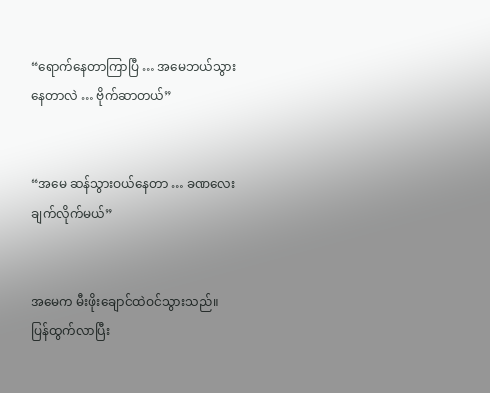“ရောက်နေတာကြာပြီ … အမေဘယ်သွားနေတာလဲ … ဗိုက်ဆာတယ်”


“အမေ ဆန်သွားဝယ်နေတာ … ခဏလေး ချက်လိုက်မယ်”


အမေက မီးဖိုးချောင်ထဲဝင်သွားသည်။ ပြန်ထွက်လာပြီး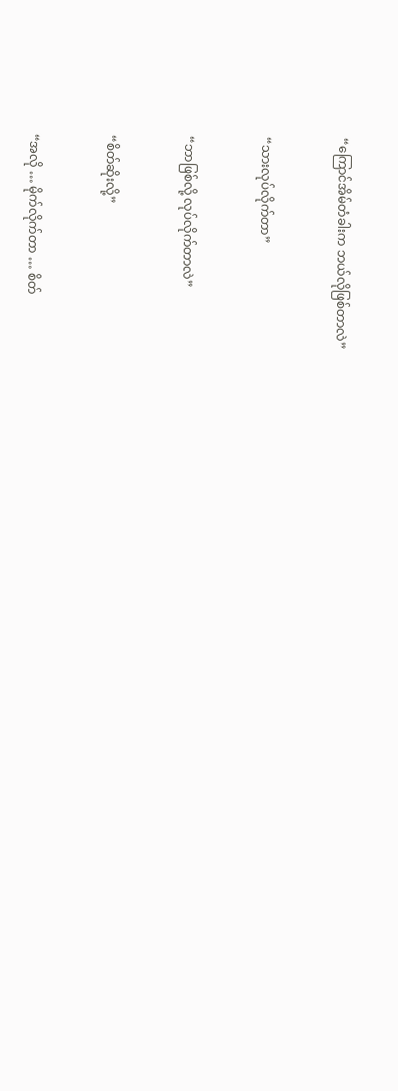“ကြောင်အိမ်တံခါးက ဘယ်လိုဖြစ်တာလဲ”


“သားလုပ်လိုက်တာ”


“ဘာဖြစ်လို့ လုပ်လိုက်တာလဲ”


“စိတ်ဆိုးလို့”


“အလို … မိုက်လိုက်တာ … စိတ်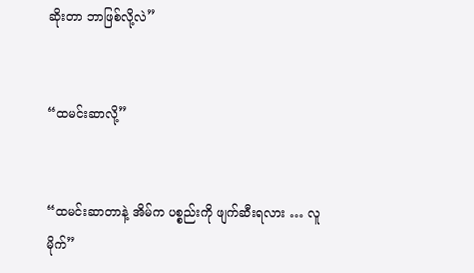ဆိုးတာ ဘာဖြစ်လို့လဲ”


“ထမင်းဆာလို့”


“ထမင်းဆာတာနဲ့ အိမ်က ပစ္စည်းကို ဖျက်ဆီးရလား … လူမိုက်”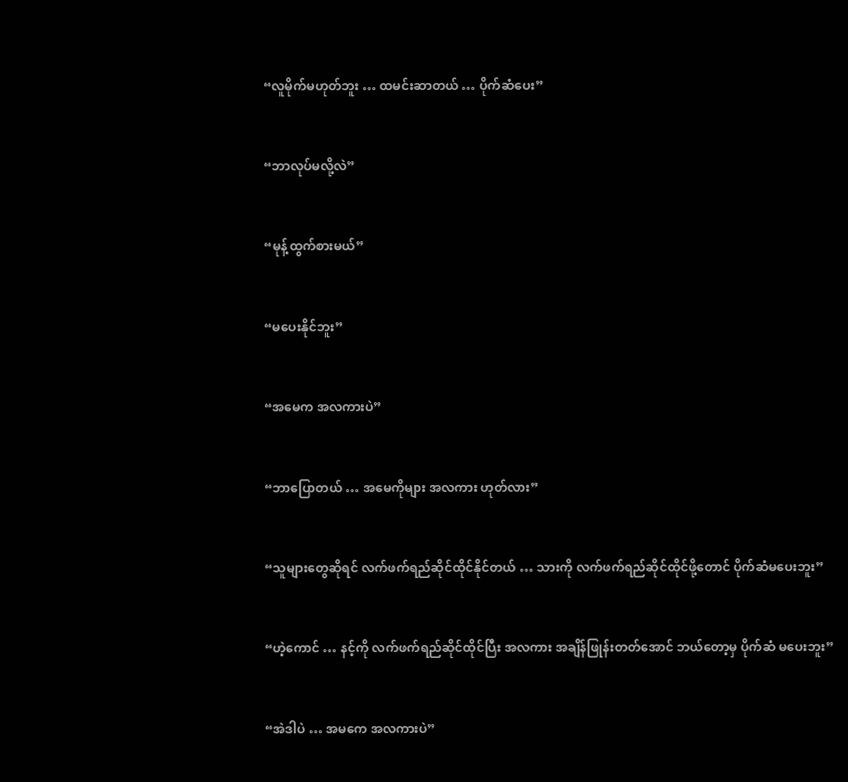“လူမိုက်မဟုတ်ဘူး … ထမင်းဆာတယ် … ပိုက်ဆံပေး”


“ဘာလုပ်မလို့လဲ”


“မုန့်ထွက်စားမယ်”


“မပေးနိုင်ဘူး”


“အမေက အလကားပဲ”


“ဘာပြောတယ် … အမေကိုများ အလကား ဟုတ်လား”


“သူများတွေဆိုရင် လက်ဖက်ရည်ဆိုင်ထိုင်နိုင်တယ် … သားကို လက်ဖက်ရည်ဆိုင်ထိုင်ဖို့တောင် ပိုက်ဆံမပေးဘူး”


“ဟဲ့ကောင် … နင့်ကို လက်ဖက်ရည်ဆိုင်ထိုင်ပြီး အလကား အချိန်ဖြုန်းတတ်အောင် ဘယ်တော့မှ ပိုက်ဆံ မပေးဘူး”


“အဲဒါပဲ … အမကေ အလကားပဲ”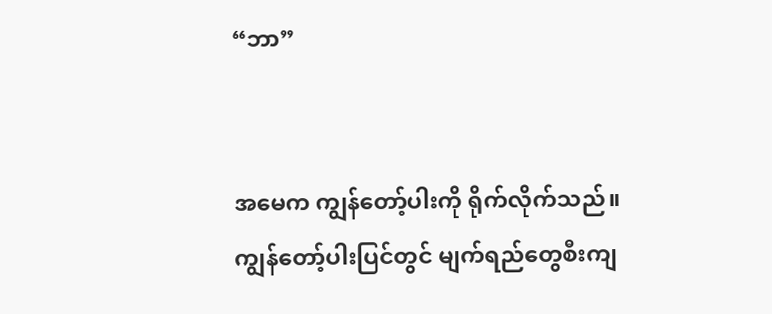“ဘာ”


အမေက ကျွန်တော့်ပါးကို ရိုက်လိုက်သည်။ ကျွန်တော့်ပါးပြင်တွင် မျက်ရည်တွေစီးကျ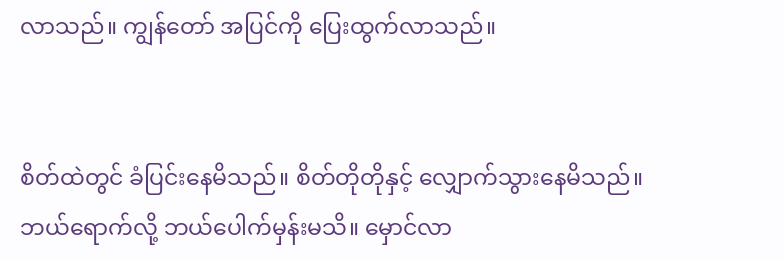လာသည်။ ကျွန်တော် အပြင်ကို ပြေးထွက်လာသည်။


စိတ်ထဲတွင် ခံပြင်းနေမိသည်။ စိတ်တိုတိုနှင့် လျှောက်သွားနေမိသည်။ ဘယ်ရောက်လို့ ဘယ်ပေါက်မှန်းမသိ။ မှောင်လာ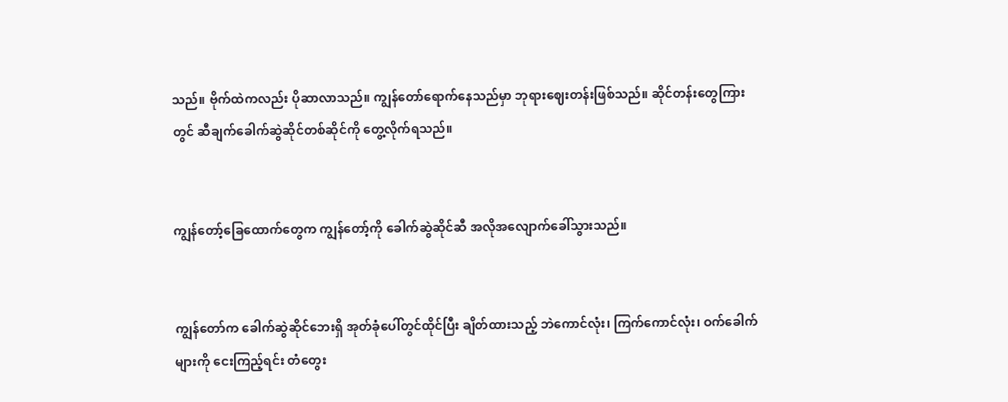သည်။ ဗိုက်ထဲကလည်း ပိုဆာလာသည်။ ကျွန်တော်ရောက်နေသည်မှာ ဘုရားဈေးတန်းဖြစ်သည်။ ဆိုင်တန်းတွေကြားတွင် ဆီချက်ခေါက်ဆွဲဆိုင်တစ်ဆိုင်ကို တွေ့လိုက်ရသည်။


ကျွန်တော့်ခြေထောက်တွေက ကျွန်တော့်ကို ခေါက်ဆွဲဆိုင်ဆီ အလိုအလျောက်ခေါ်သွားသည်။


ကျွန်တော်က ခေါက်ဆွဲဆိုင်ဘေးရှိ အုတ်ခုံပေါ်တွင်ထိုင်ပြီး ချိတ်ထားသည့် ဘဲကောင်လုံး၊ ကြက်ကောင်လုံး၊ ဝက်ခေါက်များကို ငေးကြည့်ရင်း တံတွေး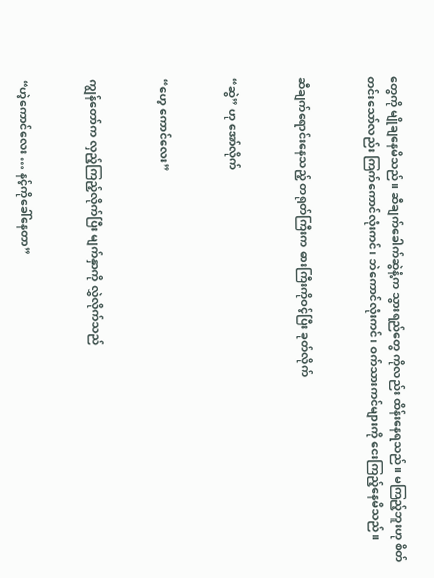တွေကို မျိုချနေမိသည်။ ဆီချက်ခေါက်ဆွဲနံ့က သွားရည်တွေ ကိုလည်း ထိန်းနေရသည်။ မကြည့်ဘူးဟု စိတ်တင်းသော်လည်း ကြက်ကောင်လုံးကင်၊ ဘဲကောင်လုံးကင်၊ ဝက်သားကင်များကို ငေးကြည့်နေမိသည်။


ဆီချက်ရောင်းနေသည့် တရုတ်ကြီးက ဓားကြီးကိုဝင့်ပြီး ခုတ်လိုက်


“ဆွဲ” ဟု အော်လိုက်


“ဟေ့ ကောင်လေး”


ကျွန်တော်က လှည့်ကြည့်လိုက်ပြီး မျက်နှာကို လွှဲလိုက်သည်


“ဟဲ့ကောင်လေး … နင့်ကိုခေါ်နေတာ”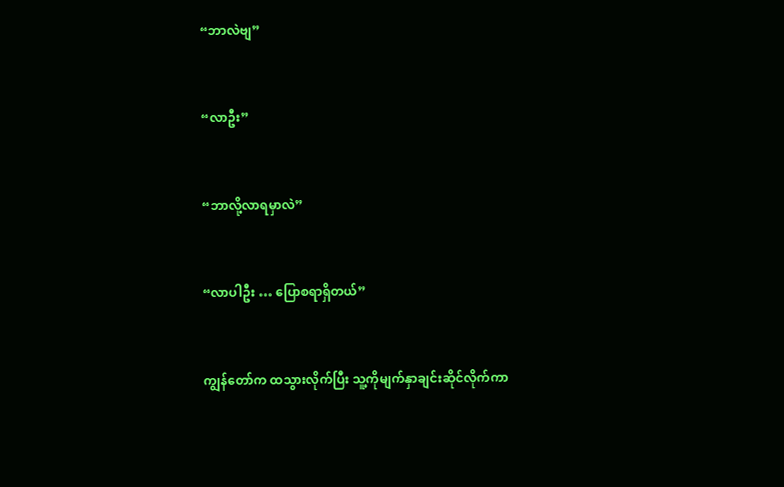“ဘာလဲဗျ”


“လာဦး”


“ဘာလို့လာရမှာလဲ”


“လာပါဦး … ပြောစရာရှိတယ်”


ကျွန်တော်က ထသွားလိုက်ပြီး သူ့ကိုမျက်နှာချင်းဆိုင်လိုက်ကာ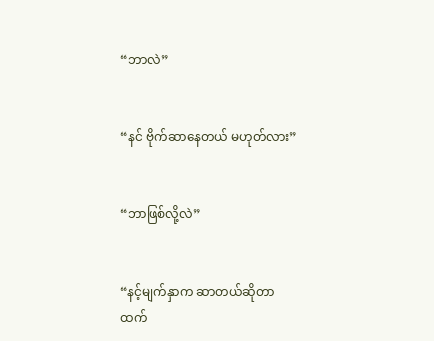“ဘာလဲ”


“နင် ဗိုက်ဆာနေတယ် မဟုတ်လား”


“ဘာဖြစ်လို့လဲ”


“နင့်မျက်နှာက ဆာတယ်ဆိုတာထက်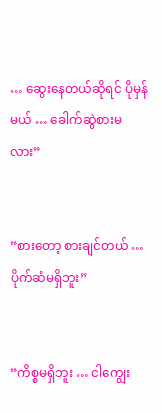… ဆွေးနေတယ်ဆိုရင် ပိုမှန်မယ် … ခေါက်ဆွဲစားမလား”


“စားတော့ စားချင်တယ် … ပိုက်ဆံမရှိဘူး”


“ကိစ္စမရှိဘူး … ငါကျွေး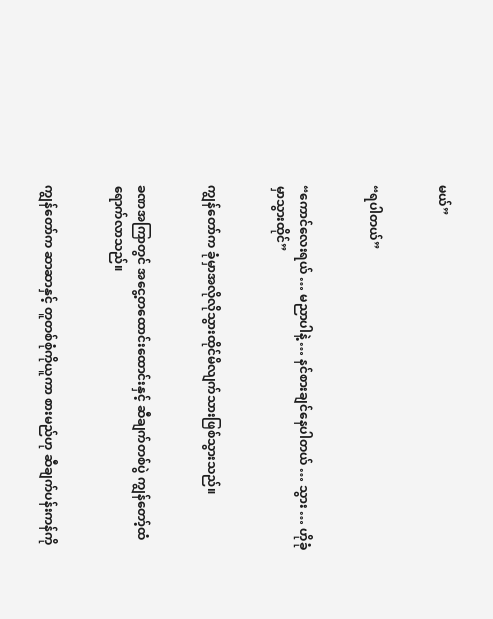မယ်”


“ရပါတယ်”


“ကောင်လေးရယ် … မညာပါနဲ့ … နင်စားချင်နေပါတယ် … သွား … ဟိုခုံမှာသွားထိုင်”


ကျွန်တော်က ခုံမှာအလိုလိုသွားထိုင်မိလျက်သားဖြစ်သွားသည်။


ခဏအကြာတွင် အငွေ့တထောင်းထောင်းနှင့် ဆီချက်တစ်ပွဲ ကျွန်တော့်ထံရောက်လာသည်။


ကျွန်တော်က ဆာဆာနှင့် တူတစ်စုံကိုယူကာ စားမည်ဟု ဆီချက်ပန်းကန်ကို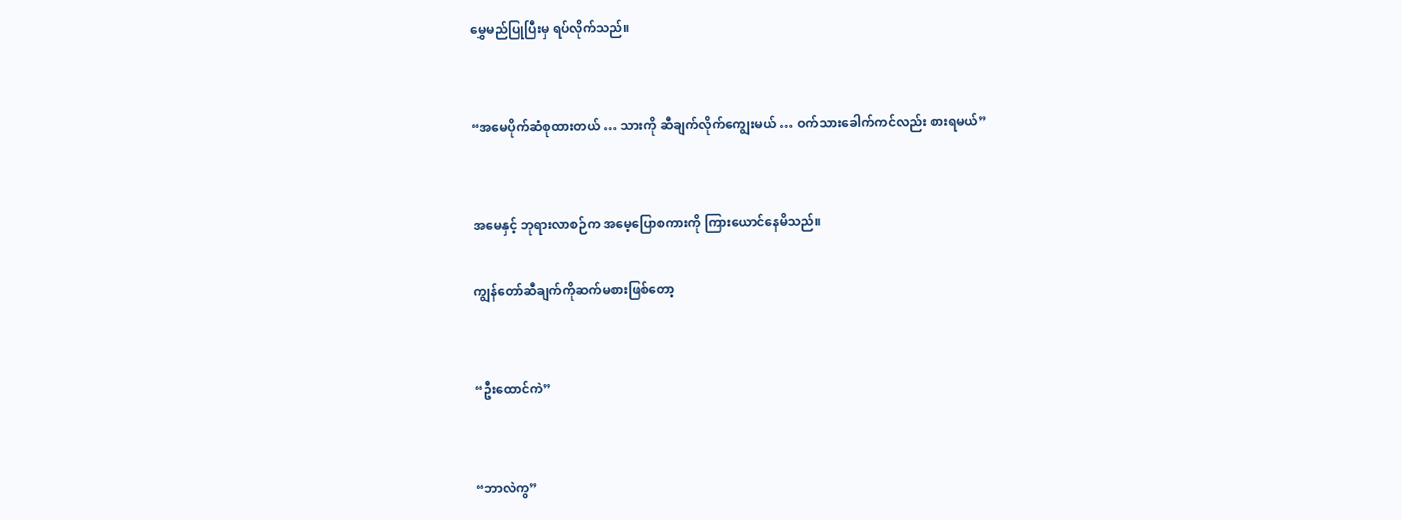မွှေမည်ပြုပြီးမှ ရပ်လိုက်သည်။


“အမေပိုက်ဆံစုထားတယ် … သားကို ဆီချက်လိုက်ကျွေးမယ် … ဝက်သားခေါက်ကင်လည်း စားရမယ်”


အမေနှင့် ဘုရားလာစဉ်က အမေ့ပြောစကားကို ကြားယောင်နေမိသည်။

ကျွန်တော်ဆီချက်ကိုဆက်မစားဖြစ်တော့


“ဦးထောင်ကဲ”


“ဘာလဲကွ”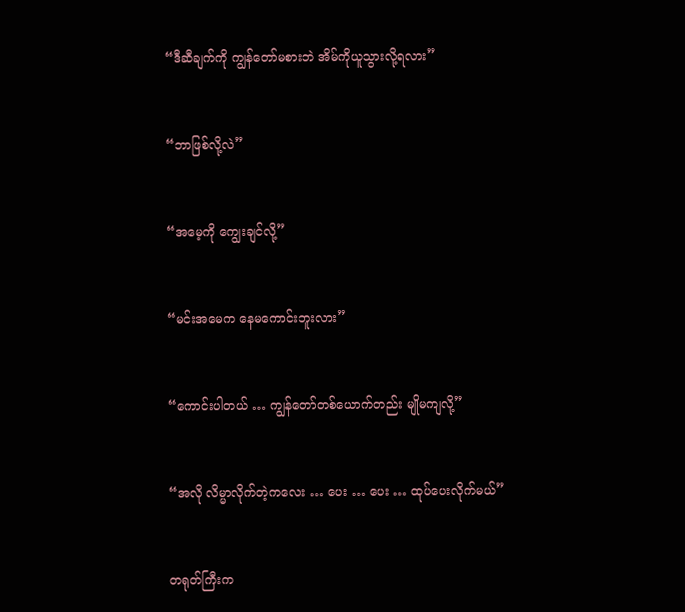“ဒီဆီချက်ကို ကျွန်တော်မစားဘဲ အိမ်ကိုယူသွားလို့ရလား”


“ဘာဖြစ်လို့လဲ”


“အမေ့ကို ကျွေးချင်လို့”


“မင်းအမေက နေမကောင်းဘူးလား”


“ကောင်းပါတယ် … ကျွန်တော်တစ်ယောက်တည်း မျိုမကျလို့”


“အလို လိမ္မာလိုက်တဲ့ကလေး … ပေး … ပေး … ထုပ်ပေးလိုက်မယ်”


တရုတ်ကြီးက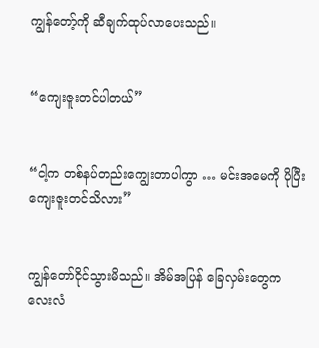ကျွန်တော့်ကို ဆီချက်ထုပ်လာပေးသည်။


“ကျေးဇူးတင်ပါတယ်”


“ငါ့က တစ်နပ်တည်းကျွေးတာပါကွာ … မင်းအမေကို ပိုပြီး ကျေးဇူးတင်သိလား”


ကျွန်တော်ငိုင်သွားမိသည်။ အိမ်အပြန် ခြေလှမ်းတွေက လေးလံ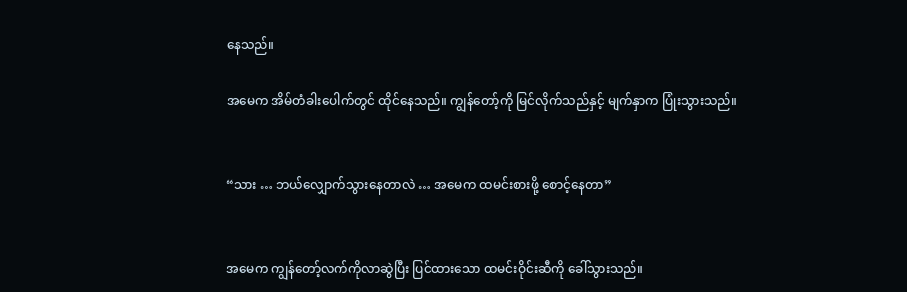နေသည်။

အမေက အိမ်တံခါးပေါက်တွင် ထိုင်နေသည်။ ကျွန်တော့်ကို မြင်လိုက်သည်နှင့် မျက်နှာက ပြုံးသွားသည်။


“သား … ဘယ်လျှောက်သွားနေတာလဲ … အမေက ထမင်းစားဖို့ စောင့်နေတာ”


အမေက ကျွန်တော့်လက်ကိုလာဆွဲပြီး ပြင်ထားသော ထမင်းဝိုင်းဆီကို ခေါ်သွားသည်။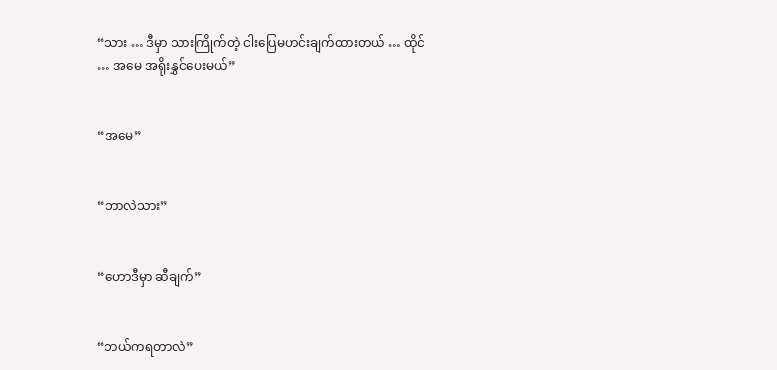“သား … ဒီမှာ သားကြိုက်တဲ့ ငါးပြေမဟင်းချက်ထားတယ် … ထိုင် … အမေ အရိုးနွှင်ပေးမယ်”


“အမေ”


“ဘာလဲသား”


“ဟောဒီမှာ ဆီချက်”


“ဘယ်ကရတာလဲ”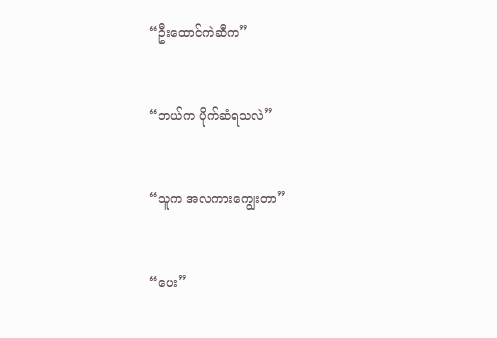“ဦးထောင်ကဲဆီက”


“ဘယ်က ပိုက်ဆံရသလဲ”


“သူက အလကားကျွေးတာ”


“ပေး”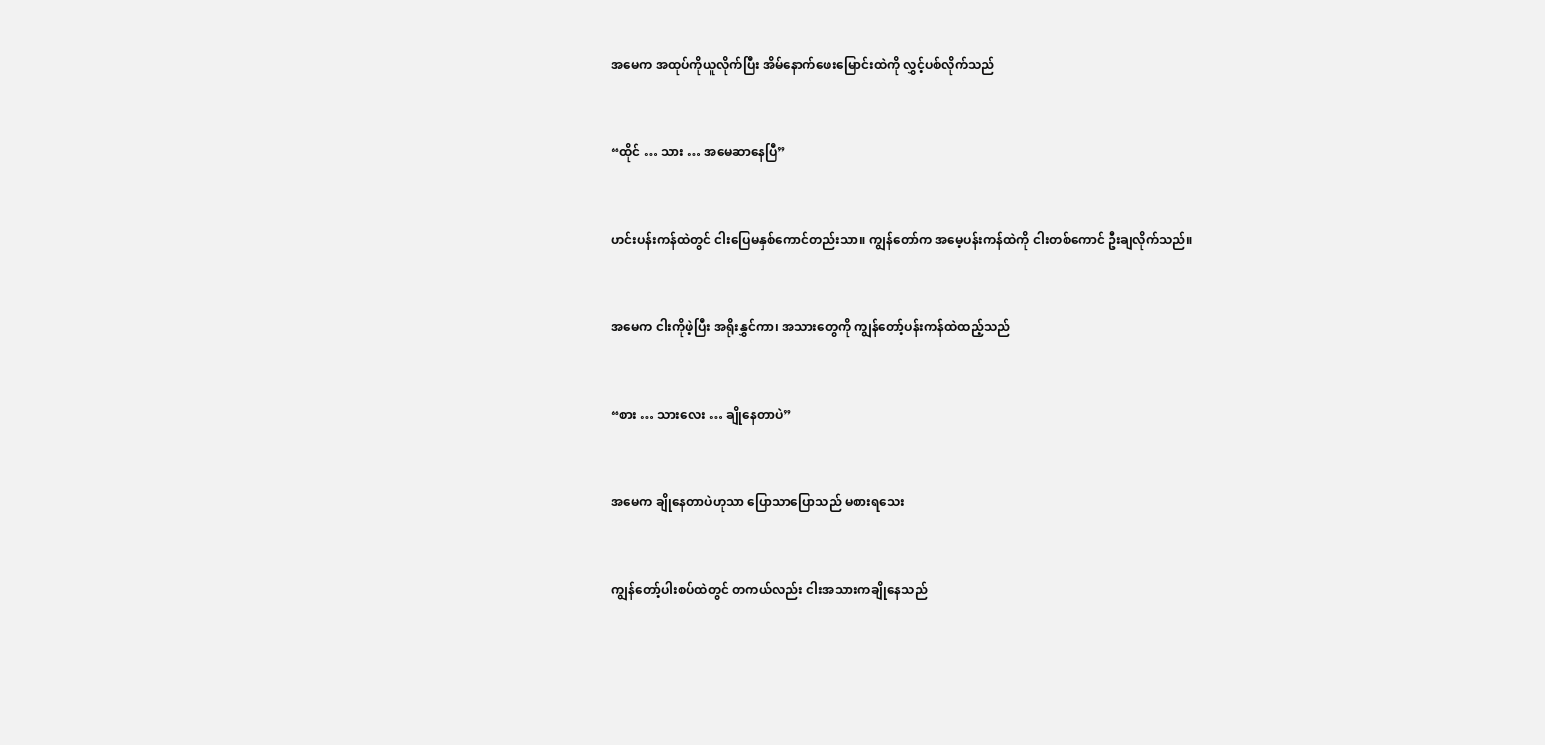အမေက အထုပ်ကိုယူလိုက်ပြီး အိမ်နောက်ဖေးမြောင်းထဲကို လွှင့်ပစ်လိုက်သည်


“ထိုင် … သား … အမေဆာနေပြီ”


ဟင်းပန်းကန်ထဲတွင် ငါးပြေမနှစ်ကောင်တည်းသာ။ ကျွန်တော်က အမေ့ပန်းကန်ထဲကို ငါးတစ်ကောင် ဦးချလိုက်သည်။


အမေက ငါးကိုဖဲ့ပြီး အရိုးနွှင်ကာ၊ အသားတွေကို ကျွန်တော့်ပန်းကန်ထဲထည့်သည်


“စား … သားလေး … ချိုနေတာပဲ”


အမေက ချိုနေတာပဲဟုသာ ပြောသာပြောသည် မစားရသေး


ကျွန်တော့်ပါးစပ်ထဲတွင် တကယ်လည်း ငါးအသားကချိုနေသည်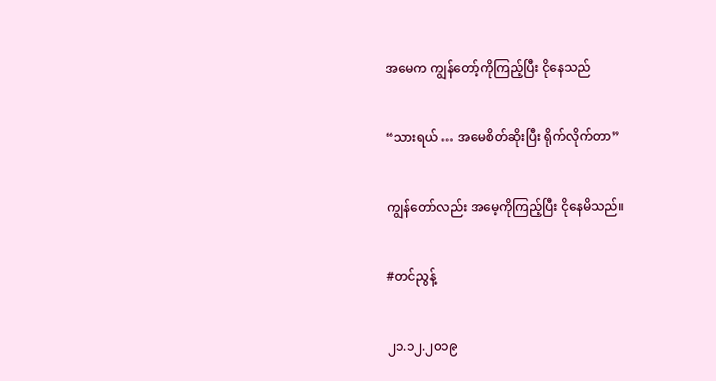အမေက ကျွန်တော့်ကိုကြည့်ပြီး ငိုနေသည်


“သားရယ် … အမေစိတ်ဆိုးပြီး ရိုက်လိုက်တာ”


ကျွန်တော်လည်း အမေ့ကိုကြည့်ပြီး ငိုနေမိသည်။


#တင်ညွန့်


၂၁.၁၂.၂၀၁၉